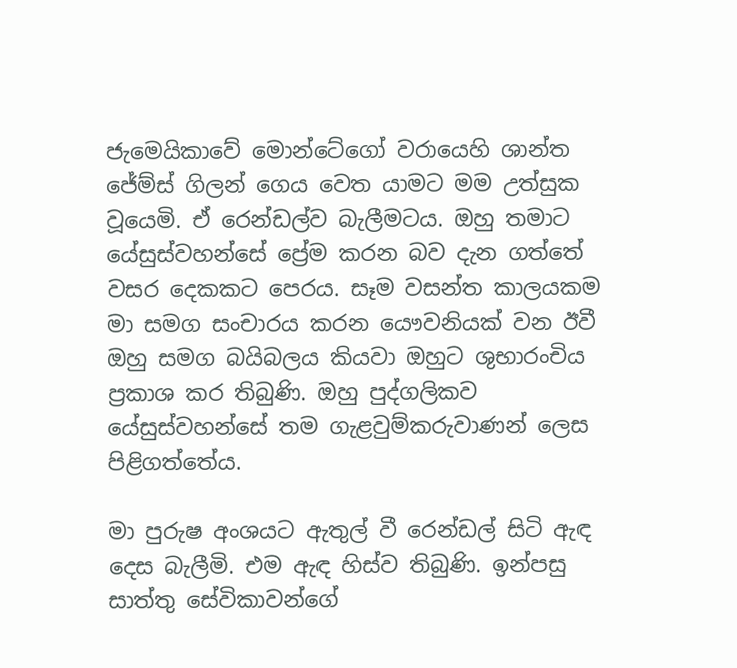ජැමෙයිකාවේ මොන්ටේගෝ වරායෙහි ශාන්ත ජේම්ස් ගිලන් ගෙය වෙත යාමට මම උත්සුක වූයෙමි. ඒ රෙන්ඩල්ව බැලීමටය. ඔහු තමාට යේසුස්වහන්සේ ප්‍රේම කරන බව දැන ගත්තේ වසර දෙකකට පෙරය. සෑම වසන්ත කාලයකම මා සමග සංචාරය කරන යෞවනියක් වන ඊවී ඔහු සමග බයිබලය කියවා ඔහුට ශුභාරංචිය ප්‍රකාශ කර තිබුණි. ඔහු පුද්ගලිකව යේසුස්වහන්සේ තම ගැළවුම්කරුවාණන් ලෙස පිළිගත්තේය.

මා පුරුෂ අංශයට ඇතුල් වී රෙන්ඩල් සිටි ඇඳ දෙස බැලීමි. එම ඇඳ හිස්ව තිබුණි. ඉන්පසු සාත්තු සේවිකාවන්ගේ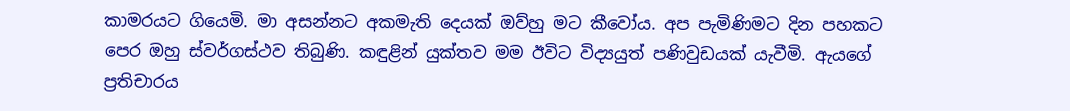කාමරයට ගියෙමි. මා අසන්නට අකමැති දෙයක් ඔව්හු මට කීවෝය. අප පැමිණිමට දින පහකට පෙර ඔහු ස්වර්ගස්ථව තිබුණි. කඳුළින් යුක්තව මම ඊවිට විද්‍යයුත් පණිවුඩයක් යැවීමි. ඇයගේ ප්‍රතිචාරය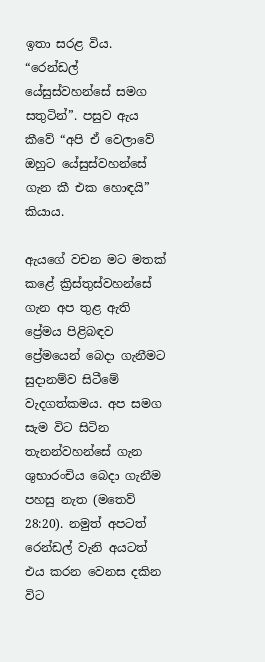ඉතා සරළ විය. “රෙන්ඩල් යේසුස්වහන්සේ සමග සතුටින්”. පසුව ඇය කීවේ “අපි ඒ වෙලාවේ ඔහුට යේසුස්වහන්සේ ගැන කී එක හොඳයි” කියාය.

ඇයගේ වචන මට මතක් කළේ ක්‍රිස්තුස්වහන්සේ ගැන අප තුළ ඇති ප්‍රේමය පිළිබඳව ප්‍රේමයෙන් බෙදා ගැනීමට සුදානම්ව සිටීමේ වැදගත්කමය. අප සමග සැම විට සිටින තැනන්වහන්සේ ගැන ශුභාරංචිය බෙදා ගැනීම පහසු නැත (මතෙව් 28:20). නමුත් අපටත් රෙන්ඩල් වැනි අයටත් එය කරන වෙනස දකින විට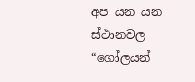අප යන යන ස්ථානවල “ගෝලයන්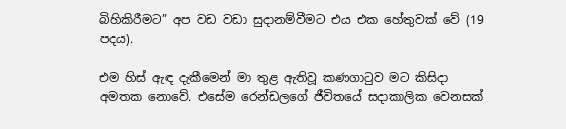බිහිකිරීමට” අප වඩ වඩා සුදානම්වීමට එය එක හේතුවක් වේ (19 පදය).

එම හිස් ඇඳ දැකීමෙන් මා තුළ ඇතිවූ කණගාටුව මට කිසිදා අමතක නොවේ. එසේම රෙන්ඩලගේ ජීවිතයේ සදාකාලික වෙනසක්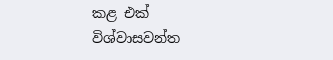කළ එක් විශ්වාසවන්ත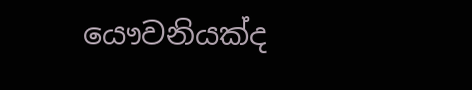යෞවනියක්ද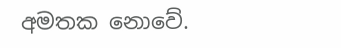අමතක නොවේ.